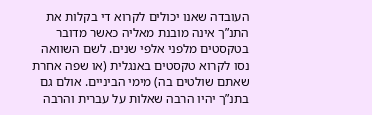העובדה שאנו יכולים לקרוא די בקלות את התנ”ך אינה מובנת מאליה כאשר מדובר בטקסטים מלפני אלפי שנים. לשם השוואה נסו לקרוא טקסטים באנגלית (או שפה אחרת שאתם שולטים בה) מימי הביניים. אולם גם בתנ”ך יהיו הרבה שאלות על עברית והרבה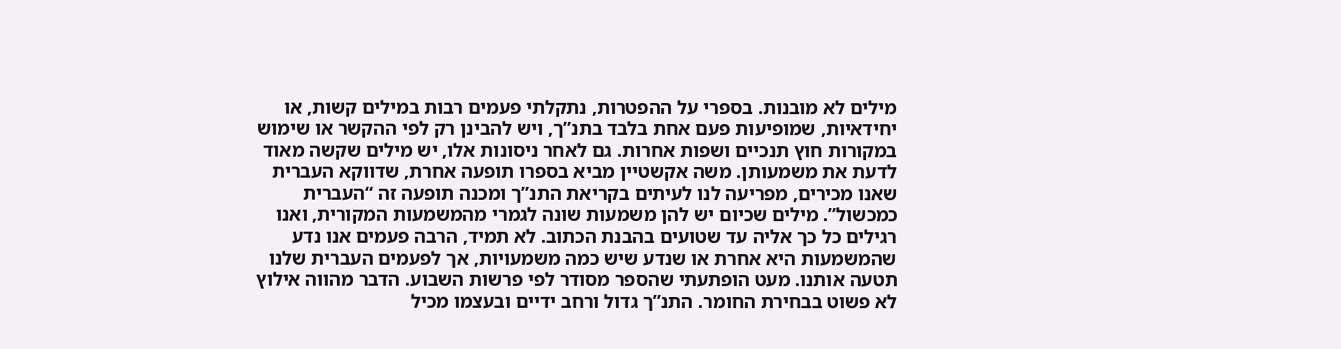מילים לא מובנות. בספרי על ההפטרות, נתקלתי פעמים רבות במילים קשות, או יחידאיות, שמופיעות פעם אחת בלבד בתנ”ך, ויש להבינן רק לפי ההקשר או שימוש במקורות חוץ תנכיים ושפות אחרות. גם לאחר ניסונות אלו, יש מילים שקשה מאוד לדעת את משמעותן. משה אקשטיין מביא בספרו תופעה אחרת, שדווקא העברית שאנו מכירים, מפריעה לנו לעיתים בקריאת התנ”ך ומכנה תופעה זה “העברית כמכשול”. מילים שכיום יש להן משמעות שונה לגמרי מהמשמעות המקורית, ואנו רגילים כל כך אליה עד שטועים בהבנת הכתוב. לא תמיד, הרבה פעמים אנו נדע שהמשמעות היא אחרת או שנדע שיש כמה משמעויות, אך לפעמים העברית שלנו תטעה אותנו. מעט הופתעתי שהספר מסודר לפי פרשות השבוע. הדבר מהווה אילוץ לא פשוט בבחירת החומר. התנ”ך גדול ורחב ידיים ובעצמו מכיל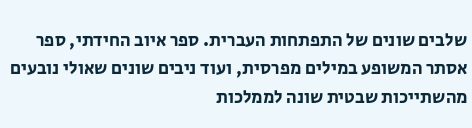שלבים שונים של התפתחות העברית. ספר איוב החידתי, ספר אסתר המשופע במילים מפרסית, ועוד ניבים שונים שאולי נובעים מהשתייכות שבטית שונה לממלכות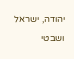יהודה, ישראל ושבטי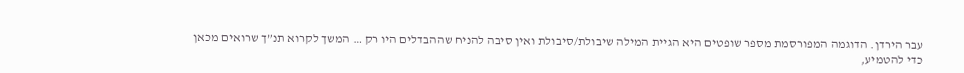עבר הירדן. הדוגמה המפורסמת מספר שופטים היא הגיית המילה שיבולת/סיבולת ואין סיבה להניח שההבדלים היו רק … המשך לקרוא תנ”ך שרואים מכאן
כדי להטמיע,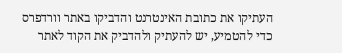העתיקו את כתובת האינטרנט והדביקו באתר וורדפרס
כדי להטמיע, יש להעתיק ולהדביק את הקוד לאתר